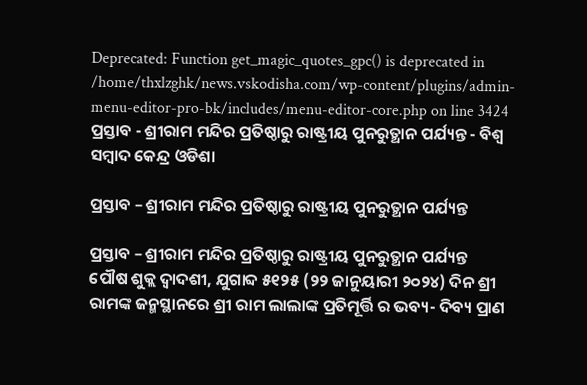Deprecated: Function get_magic_quotes_gpc() is deprecated in /home/thxlzghk/news.vskodisha.com/wp-content/plugins/admin-menu-editor-pro-bk/includes/menu-editor-core.php on line 3424
ପ୍ରସ୍ତାବ - ଶ୍ରୀରାମ ମନ୍ଦିର ପ୍ରତିଷ୍ଠାରୁ ରାଷ୍ଟ୍ରୀୟ ପୁନରୁତ୍ଥାନ ପର୍ଯ୍ୟନ୍ତ - ବିଶ୍ୱ ସମ୍ବାଦ କେନ୍ଦ୍ର ଓଡିଶା

ପ୍ରସ୍ତାବ – ଶ୍ରୀରାମ ମନ୍ଦିର ପ୍ରତିଷ୍ଠାରୁ ରାଷ୍ଟ୍ରୀୟ ପୁନରୁତ୍ଥାନ ପର୍ଯ୍ୟନ୍ତ

ପ୍ରସ୍ତାବ – ଶ୍ରୀରାମ ମନ୍ଦିର ପ୍ରତିଷ୍ଠାରୁ ରାଷ୍ଟ୍ରୀୟ ପୁନରୁତ୍ଥାନ ପର୍ଯ୍ୟନ୍ତ
ପୌଷ ଶୁକ୍ଲ ଦ୍ୱାଦଶୀ, ଯୁଗାବ୍ଦ ୫୧୨୫ (୨୨ ଜାନୁୟାରୀ ୨୦୨୪) ଦିନ ଶ୍ରୀ ରାମଙ୍କ ଜନ୍ମସ୍ଥାନରେ ଶ୍ରୀ ରାମ ଲାଲାଙ୍କ ପ୍ରତିମୂର୍ତ୍ତି ର ଭବ୍ୟ- ଦିବ୍ୟ ପ୍ରାଣ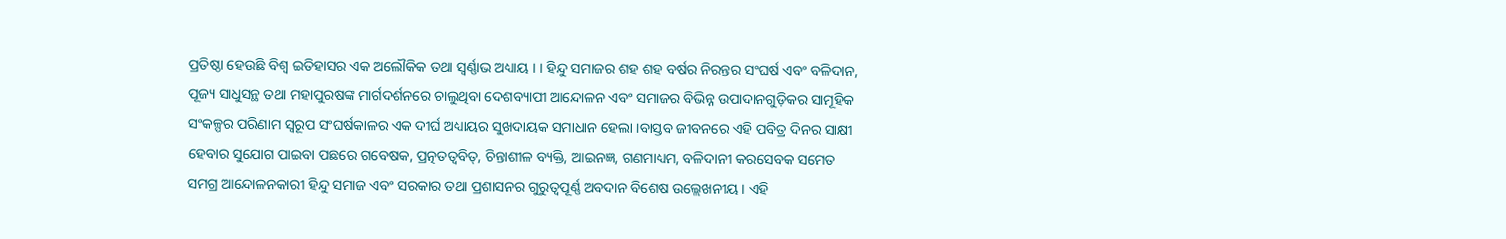ପ୍ରତିଷ୍ଠା ହେଉଛି ବିଶ୍ୱ ଇତିହାସର ଏକ ଅଲୌକିକ ତଥା ସ୍ୱର୍ଣ୍ଣାଭ ଅଧ୍ୟାୟ । । ହିନ୍ଦୁ ସମାଜର ଶହ ଶହ ବର୍ଷର ନିରନ୍ତର ସଂଘର୍ଷ ଏବଂ ବଳିଦାନ, ପୂଜ୍ୟ ସାଧୁସନ୍ଥ ତଥା ମହାପୁରଷଙ୍କ ମାର୍ଗଦର୍ଶନରେ ଚାଲୁଥିବା ଦେଶବ୍ୟାପୀ ଆନ୍ଦୋଳନ ଏବଂ ସମାଜର ବିଭିନ୍ନ ଉପାଦାନଗୁଡ଼ିକର ସାମୂହିକ ସଂକଳ୍ପର ପରିଣାମ ସ୍ୱରୂପ ସଂଘର୍ଷକାଳର ଏକ ଦୀର୍ଘ ଅଧ୍ୟାୟର ସୁଖଦାୟକ ସମାଧାନ ହେଲା ।ବାସ୍ତବ ଜୀବନରେ ଏହି ପବିତ୍ର ଦିନର ସାକ୍ଷୀ ହେବାର ସୁଯୋଗ ପାଇବା ପଛରେ ଗବେଷକ, ପ୍ରତ୍ନତତ୍ୱବିତ୍‌, ଚିନ୍ତାଶୀଳ ବ୍ୟକ୍ତି, ଆଇନଜ୍ଞ, ଗଣମାଧ୍ୟମ, ବଳିଦାନୀ କରସେବକ ସମେତ ସମଗ୍ର ଆନ୍ଦୋଳନକାରୀ ହିନ୍ଦୁ ସମାଜ ଏବଂ ସରକାର ତଥା ପ୍ରଶାସନର ଗୁରୁତ୍ୱପୂର୍ଣ୍ଣ ଅବଦାନ ବିଶେଷ ଉଲ୍ଲେଖନୀୟ । ଏହି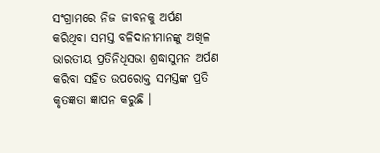ସଂଗ୍ରାମରେ ନିଜ ଜୀବନକୁ ଅର୍ପଣ କରିଥିବା ସମସ୍ତ ବଳିଦାନୀମାନଙ୍କୁ ଅଖିଳ ଭାରତୀୟ ପ୍ରତିନିଧିସଭା ଶ୍ରଦ୍ଧାସୁମନ ଅର୍ପଣ କରିବା ସହିତ ଉପରୋକ୍ତ ସମସ୍ତଙ୍କ ପ୍ରତି କୃତଜ୍ଞତା ଜ୍ଞାପନ କରୁଛି ।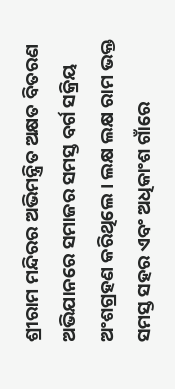ଶ୍ରୀରାମ ମନ୍ଦିରର ଅଭିମନ୍ତ୍ରିତ ଅକ୍ଷତ ବିତରଣ ଅଭିଯାନରେ ସମାଜର ସମସ୍ତ ବର୍ଗ ସକ୍ରିୟ ଅଂଶଗ୍ରହଣ କରିଥିଲେ । ଲକ୍ଷ ଲକ୍ଷ ରାମ ଭକ୍ତ ସମସ୍ତ ସହର ଏବଂ ଅଧିକାଂଶ ଗାଁରେ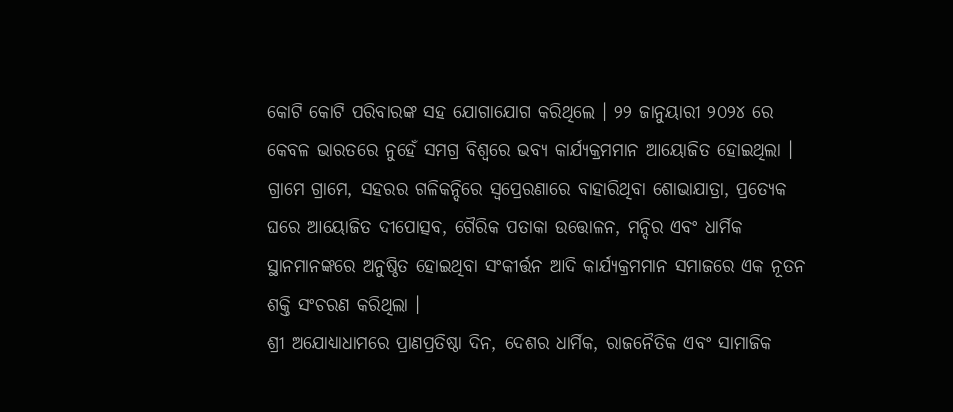କୋଟି କୋଟି ପରିବାରଙ୍କ ସହ ଯୋଗାଯୋଗ କରିଥିଲେ । ୨୨ ଜାନୁୟାରୀ ୨୦୨୪ ରେ କେବଳ ଭାରତରେ ନୁହେଁ ସମଗ୍ର ବିଶ୍ୱରେ ଭବ୍ୟ କାର୍ଯ୍ୟକ୍ରମମାନ ଆୟୋଜିତ ହୋଇଥିଲା । ଗ୍ରାମେ ଗ୍ରାମେ, ସହରର ଗଳିକନ୍ଦିରେ ସ୍ୱପ୍ରେରଣାରେ ବାହାରିଥିବା ଶୋଭାଯାତ୍ରା, ପ୍ରତ୍ୟେକ ଘରେ ଆୟୋଜିତ ଦୀପୋତ୍ସବ, ଗୈରିକ ପତାକା ଉତ୍ତୋଳନ, ମନ୍ଦିର ଏବଂ ଧାର୍ମିକ ସ୍ଥାନମାନଙ୍କରେ ଅନୁଷ୍ଠିତ ହୋଇଥିବା ସଂକୀର୍ତ୍ତନ ଆଦି କାର୍ଯ୍ୟକ୍ରମମାନ ସମାଜରେ ଏକ ନୂତନ ଶକ୍ତି ସଂଚରଣ କରିଥିଲା ।
ଶ୍ରୀ ଅଯୋଧ୍ୟାଧାମରେ ପ୍ରାଣପ୍ରତିଷ୍ଠା ଦିନ, ଦେଶର ଧାର୍ମିକ, ରାଜନୈତିକ ଏବଂ ସାମାଜିକ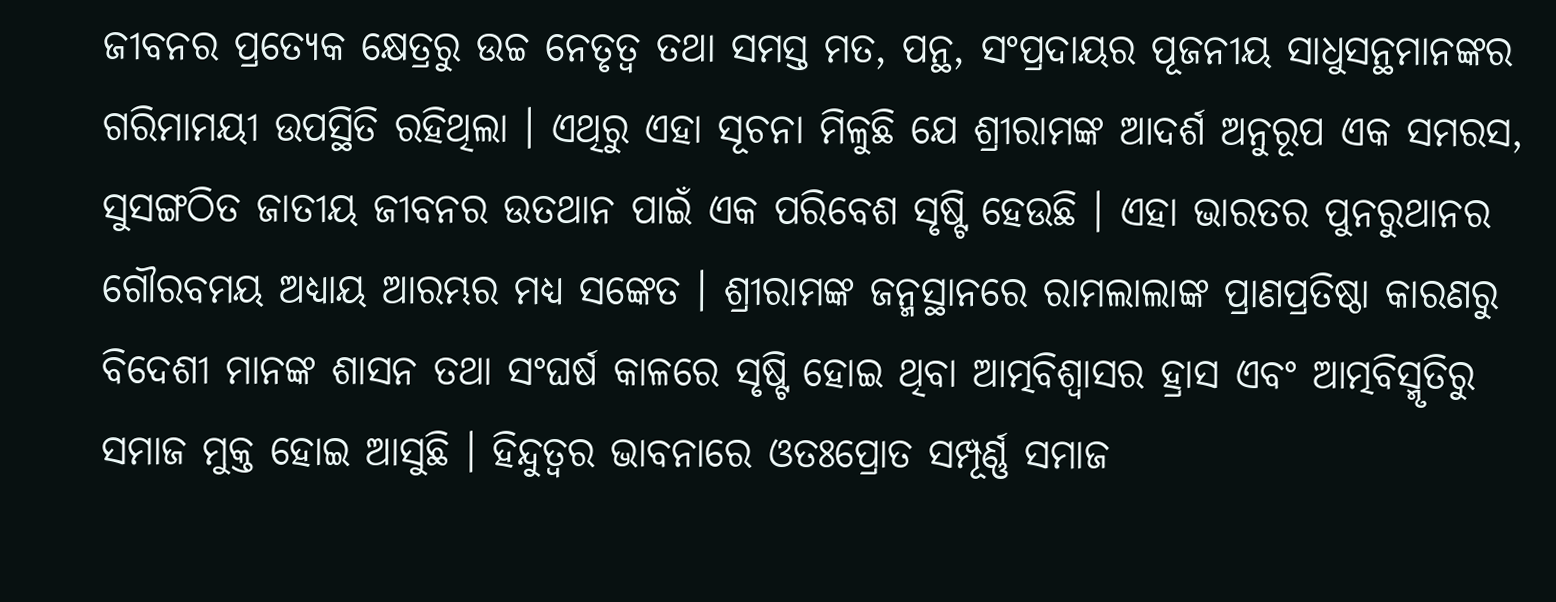ଜୀବନର ପ୍ରତ୍ୟେକ କ୍ଷେତ୍ରରୁ ଉଚ୍ଚ ନେତୃତ୍ୱ ତଥା ସମସ୍ତ ମତ, ପନ୍ଥ, ସଂପ୍ରଦାୟର ପୂଜନୀୟ ସାଧୁସନ୍ଥମାନଙ୍କର ଗରିମାମୟୀ ଉପସ୍ଥିତି ରହିଥିଲା । ଏଥିରୁ ଏହା ସୂଚନା ମିଳୁଛି ଯେ ଶ୍ରୀରାମଙ୍କ ଆଦର୍ଶ ଅନୁରୂପ ଏକ ସମରସ, ସୁସଙ୍ଗଠିତ ଜାତୀୟ ଜୀବନର ଉତଥାନ ପାଇଁ ଏକ ପରିବେଶ ସୃଷ୍ଟି ହେଉଛି । ଏହା ଭାରତର ପୁନରୁଥାନର ଗୌରବମୟ ଅଧ୍ୟାୟ ଆରମ୍ଭର ମଧ୍ୟ ସଙ୍କେତ । ଶ୍ରୀରାମଙ୍କ ଜନ୍ମସ୍ଥାନରେ ରାମଲାଲାଙ୍କ ପ୍ରାଣପ୍ରତିଷ୍ଠା କାରଣରୁ ବିଦେଶୀ ମାନଙ୍କ ଶାସନ ତଥା ସଂଘର୍ଷ କାଳରେ ସୃଷ୍ଟି ହୋଇ ଥିବା ଆତ୍ମବିଶ୍ୱାସର ହ୍ରାସ ଏବଂ ଆତ୍ମବିସ୍ମୃତିରୁ ସମାଜ ମୁକ୍ତ ହୋଇ ଆସୁଛି । ହିନ୍ଦୁତ୍ୱର ଭାବନାରେ ଓତଃପ୍ରୋତ ସମ୍ପୂର୍ଣ୍ଣ ସମାଜ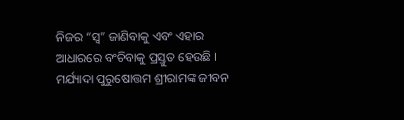ନିଜର “ସ୍ୱ” ଜାଣିବାକୁ ଏବଂ ଏହାର ଆଧାରରେ ବଂଚିବାକୁ ପ୍ରସ୍ତୁତ ହେଉଛି ।
ମର୍ଯ୍ୟାଦା ପୁରୁଷୋତ୍ତମ ଶ୍ରୀରାମଙ୍କ ଜୀବନ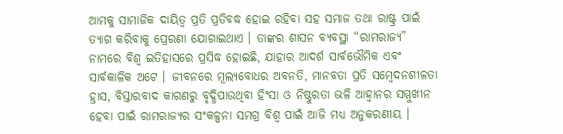ଆମକୁ ସାମାଜିକ ଦାୟିତ୍ୱ ପ୍ରତି ପ୍ରତିବଦ୍ଧ ହୋଇ ରହିବା ସହ ସମାଜ ତଥା ରାଷ୍ଟ୍ର ପାଇଁ ତ୍ୟାଗ କରିବାକୁ ପ୍ରେରଣା ଯୋଗାଇଥାଏ । ତାଙ୍କର ଶାସନ ବ୍ୟବସ୍ଥା “ରାମରାଜ୍ୟ” ନାମରେ ବିଶ୍ୱ ଇତିହାସରେ ପ୍ରସିଦ୍ଧ ହୋଇଛି, ଯାହାର ଆଦର୍ଶ ସାର୍ବଭୌମିକ ଏବଂ ସାର୍ବକାଳିକ ଅଟେ । ଜୀବନରେ ମୂଲ୍ୟବୋଧର ଅବନତି, ମାନବତା ପ୍ରତି ସମ୍ବେଦନଶୀଳତା ହ୍ରାସ, ବିସ୍ତାରବାଦ କାରଣରୁ ବୃଦ୍ଧିପାଉଥିବା ହିଂସା ଓ ନିଷ୍ଠୁରତା ଭଳି ଆହ୍ୱାନର ସମ୍ମୁଖୀନ ହେବା ପାଇଁ ରାମରାଜ୍ୟର ସଂକଳ୍ପନା ସମଗ୍ର ବିଶ୍ୱ ପାଇଁ ଆଜି ମଧ୍ୟ ଅନୁକରଣୀୟ ।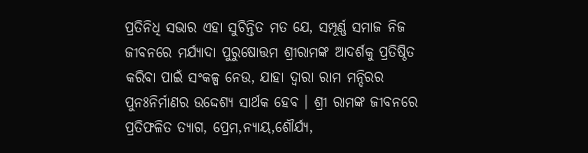ପ୍ରତିନିଧି ସଭାର ଏହା ସୁଚିନ୍ତିତ ମତ ଯେ, ସମ୍ପୂର୍ଣ୍ଣ ସମାଜ ନିଜ ଜୀବନରେ ମର୍ଯ୍ୟାଦା ପୁରୁଷୋତ୍ତମ ଶ୍ରୀରାମଙ୍କ ଆଦର୍ଶକୁ ପ୍ରତିଷ୍ଠିତ କରିବା ପାଇଁ ସଂକଳ୍ପ ନେଉ, ଯାହା ଦ୍ୱାରା ରାମ ମନ୍ଦିରର ପୁନଃନିର୍ମାଣର ଉଦ୍ଦେଶ୍ୟ ସାର୍ଥକ ହେବ । ଶ୍ରୀ ରାମଙ୍କ ଜୀବନରେ ପ୍ରତିଫଳିତ ତ୍ୟାଗ, ପ୍ରେମ,ନ୍ୟାୟ,ଶୌର୍ଯ୍ୟ,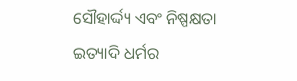ସୌହାର୍ଦ୍ଦ୍ୟ ଏବଂ ନିଷ୍ପକ୍ଷତା ଇତ୍ୟାଦି ଧର୍ମର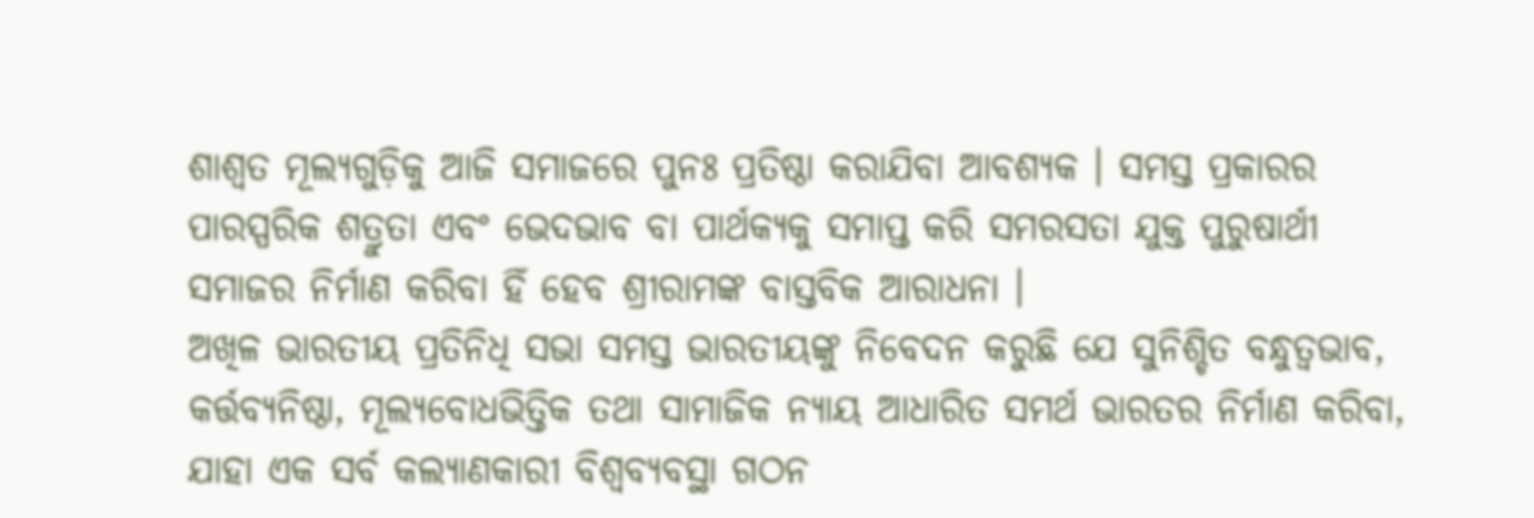ଶାଶ୍ୱତ ମୂଲ୍ୟଗୁଡ଼ିକୁ ଆଜି ସମାଜରେ ପୁନଃ ପ୍ରତିଷ୍ଠା କରାଯିବା ଆବଶ୍ୟକ । ସମସ୍ତ ପ୍ରକାରର ପାରସ୍ପରିକ ଶତ୍ରୁତା ଏବଂ ଭେଦଭାବ ବା ପାର୍ଥକ୍ୟକୁ ସମାପ୍ତ କରି ସମରସତା ଯୁକ୍ତ ପୁରୁଷାର୍ଥୀ ସମାଜର ନିର୍ମାଣ କରିବା ହିଁ ହେବ ଶ୍ରୀରାମଙ୍କ ବାସ୍ତବିକ ଆରାଧନା ।
ଅଖିଳ ଭାରତୀୟ ପ୍ରତିନିଧି ସଭା ସମସ୍ତ ଭାରତୀୟଙ୍କୁ ନିବେଦନ କରୁଛି ଯେ ସୁନିଶ୍ଚିତ ବନ୍ଧୁତ୍ୱଭାବ, କର୍ତ୍ତବ୍ୟନିଷ୍ଠା, ମୂଲ୍ୟବୋଧଭିତ୍ତିକ ତଥା ସାମାଜିକ ନ୍ୟାୟ ଆଧାରିତ ସମର୍ଥ ଭାରତର ନିର୍ମାଣ କରିବା, ଯାହା ଏକ ସର୍ବ କଲ୍ୟାଣକାରୀ ବିଶ୍ୱବ୍ୟବସ୍ଥା ଗଠନ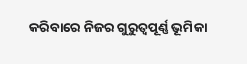କରିବାରେ ନିଜର ଗୁରୁତ୍ୱପୂର୍ଣ୍ଣ ଭୂମିକା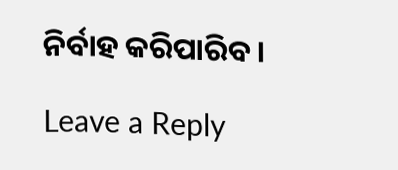ନିର୍ବାହ କରିପାରିବ ।

Leave a Reply